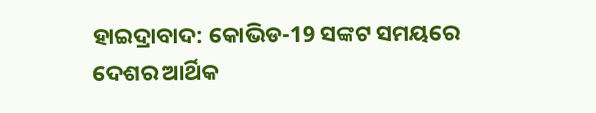ହାଇଦ୍ରାବାଦ: କୋଭିଡ-19 ସଙ୍କଟ ସମୟରେ ଦେଶର ଆର୍ଥିକ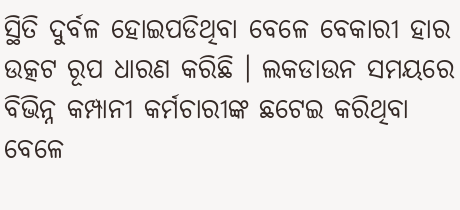ସ୍ଥିତି ଦୁର୍ବଳ ହୋଇପଡିଥିବା ବେଳେ ବେକାରୀ ହାର ଉତ୍କଟ ରୂପ ଧାରଣ କରିଛି । ଲକଡାଉନ ସମୟରେ ବିଭିନ୍ନ କମ୍ପାନୀ କର୍ମଚାରୀଙ୍କ ଛଟେଇ କରିଥିବା ବେଳେ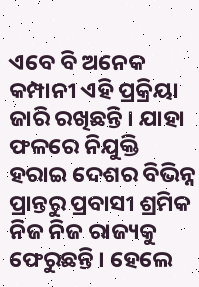ଏବେ ବି ଅନେକ କମ୍ପାନୀ ଏହି ପ୍ରକ୍ରିୟା ଜାରି ରଖିଛନ୍ତି । ଯାହା ଫଳରେ ନିଯୁକ୍ତି ହରାଇ ଦେଶର ବିଭିନ୍ନ ପ୍ରାନ୍ତରୁ ପ୍ରବାସୀ ଶ୍ରମିକ ନିଜ ନିଜ ରାଜ୍ୟକୁ ଫେରୁଛନ୍ତି । ହେଲେ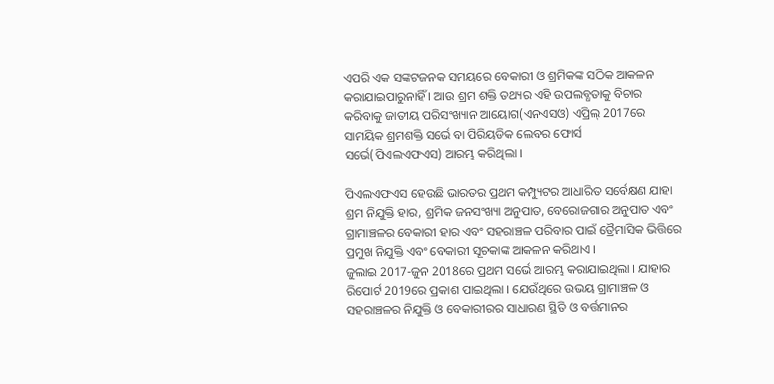ଏପରି ଏକ ସଙ୍କଟଜନକ ସମୟରେ ବେକାରୀ ଓ ଶ୍ରମିକଙ୍କ ସଠିକ ଆକଳନ କରାଯାଇପାରୁନାହିଁ । ଆଉ ଶ୍ରମ ଶକ୍ତି ତଥ୍ୟର ଏହି ଉପଲବ୍ଧତାକୁ ବିଚାର କରିବାକୁ ଜାତୀୟ ପରିସଂଖ୍ୟାନ ଆୟୋଗ(ଏନଏସଓ) ଏପ୍ରିଲ୍ 2017ରେ ସାମୟିକ ଶ୍ରମଶକ୍ତି ସର୍ଭେ ବା ପିରିୟଡିକ ଲେବର ଫୋର୍ସ ସର୍ଭେ(ପିଏଲଏଫଏସ) ଆରମ୍ଭ କରିଥିଲା ।

ପିଏଲଏଫଏସ ହେଉଛି ଭାରତର ପ୍ରଥମ କମ୍ପ୍ୟୁଟର ଆଧାରିତ ସର୍ବେକ୍ଷଣ ଯାହା ଶ୍ରମ ନିଯୁକ୍ତି ହାର, ଶ୍ରମିକ ଜନସଂଖ୍ୟା ଅନୁପାତ, ବେରୋଜଗାର ଅନୁପାତ ଏବଂ ଗ୍ରାମାଞ୍ଚଳର ବେକାରୀ ହାର ଏବଂ ସହରାଞ୍ଚଳ ପରିବାର ପାଇଁ ତ୍ରୈମାସିକ ଭିତ୍ତିରେ ପ୍ରମୁଖ ନିଯୁକ୍ତି ଏବଂ ବେକାରୀ ସୂଚକାଙ୍କ ଆକଳନ କରିଥାଏ ।
ଜୁଲାଇ 2017-ଜୁନ 2018ରେ ପ୍ରଥମ ସର୍ଭେ ଆରମ୍ଭ କରାଯାଇଥିଲା । ଯାହାର ରିପୋର୍ଟ 2019ରେ ପ୍ରକାଶ ପାଇଥିଲା । ଯେଉଁଥିରେ ଉଭୟ ଗ୍ରାମାଞ୍ଚଳ ଓ ସହରାଞ୍ଚଳର ନିଯୁକ୍ତି ଓ ବେକାରୀରର ସାଧାରଣ ସ୍ଥିତି ଓ ବର୍ତ୍ତମାନର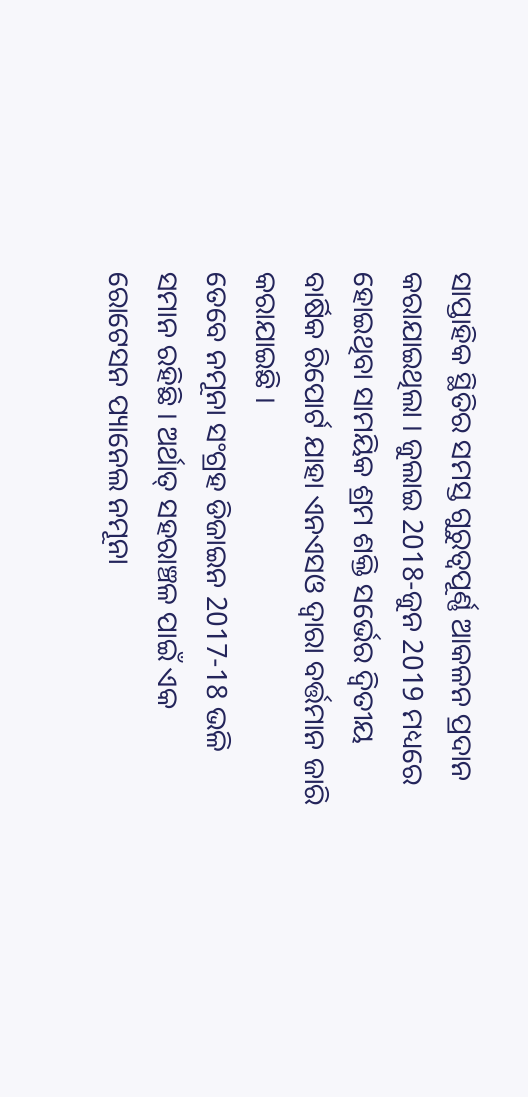ସାପ୍ତାହିକ ସ୍ଥିତିର ସମସ୍ତ ଗୁରୁତ୍ବପୂର୍ଣ୍ଣ ଆକଳନ ପ୍ରଦାନ କରାଯାଇଥିଲା । ଜୁଲାଇ 2018-ଜୁନ 2019 ମଧ୍ୟରେ ହୋଇଥିବା ସାମୟିକ ଶ୍ରମ ଶକ୍ତି ସର୍ଭେର ଦ୍ବିତୀୟ ବାର୍ଷିକ ରିପୋର୍ଟ ଯାହା ଏନଏସଓ ଦ୍ବାରା ବର୍ତ୍ତମାନ ଜାରି କରାଯାଇଛି ।
ତେବେ ନମୂନା ସଂଗ୍ରହ ଡିଜାଇନ 2017-18 ଭଳି ସମାନ ରହିଛି । ଅର୍ଥାତ୍ ସହରାଞ୍ଚଳ ପାଇଁ ଏକ ରୋଟେସନ ପ୍ୟାନେଲ ନମୂନା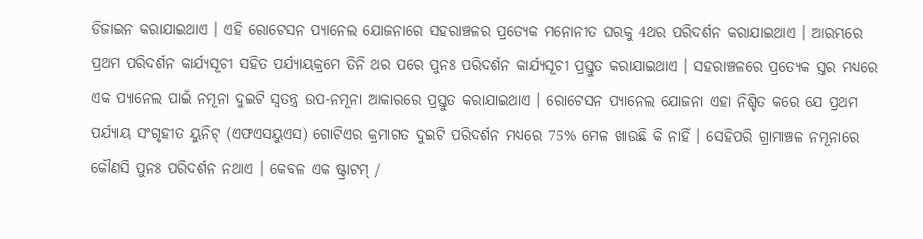ଡିଜାଇନ କରାଯାଇଥାଏ । ଏହି ରୋଟେସନ ପ୍ୟାନେଲ ଯୋଜନାରେ ସହରାଞ୍ଚଳର ପ୍ରତ୍ୟେକ ମନୋନୀତ ଘରକୁ 4ଥର ପରିଦର୍ଶନ କରାଯାଇଥାଏ । ଆରମ୍ଭରେ ପ୍ରଥମ ପରିଦର୍ଶନ କାର୍ଯ୍ୟସୂଚୀ ସହିତ ପର୍ଯ୍ୟାୟକ୍ରମେ ତିନି ଥର ପରେ ପୁନଃ ପରିଦର୍ଶନ କାର୍ଯ୍ୟସୂଚୀ ପ୍ରସ୍ତୁତ କରାଯାଇଥାଏ । ସହରାଞ୍ଚଳରେ ପ୍ରତ୍ୟେକ ସ୍ତର ମଧ୍ୟରେ ଏକ ପ୍ୟାନେଲ ପାଇଁ ନମୂନା ଦୁଇଟି ସ୍ବତନ୍ତ୍ର ଉପ-ନମୂନା ଆକାରରେ ପ୍ରସ୍ତୁତ କରାଯାଇଥାଏ । ରୋଟେସନ ପ୍ୟାନେଲ ଯୋଜନା ଏହା ନିଶ୍ଚିତ କରେ ଯେ ପ୍ରଥମ ପର୍ଯ୍ୟାୟ ସଂଗୃହୀତ ୟୁନିଟ୍ (ଏଫଏସୟୁଏସ) ଗୋଟିଏର କ୍ରମାଗତ ଦୁଇଟି ପରିଦର୍ଶନ ମଧ୍ୟରେ 75% ମେଳ ଖାଉଛି କି ନାହିଁ । ସେହିପରି ଗ୍ରାମାଞ୍ଚଳ ନମୂନାରେ କୌଣସି ପୁନଃ ପରିଦର୍ଶନ ନଥାଏ । କେବଳ ଏକ ଷ୍ଟ୍ରାଟମ୍ /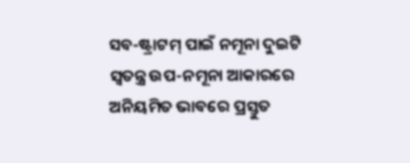ସବ-ଷ୍ଟ୍ରାଟମ୍ ପାଇଁ ନମୂନା ଦୁଇଟି ସ୍ବତନ୍ତ୍ର ଉପ-ନମୂନା ଆକାରରେ ଅନିୟମିତ ଭାବରେ ପ୍ରସ୍ତୁତ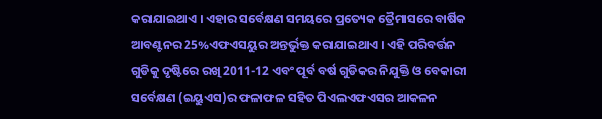କରାଯାଇଥାଏ । ଏହାର ସର୍ବେକ୍ଷଣ ସମୟରେ ପ୍ରତ୍ୟେକ ତ୍ରୈମାସରେ ବାର୍ଷିକ ଆବଣ୍ଟନର 25%ଏଫଏସୟୁର ଅନ୍ତର୍ଭୁକ୍ତ କରାଯାଇଥାଏ । ଏହି ପରିବର୍ତ୍ତନ ଗୁଡିକୁ ଦୃଷ୍ଟିରେ ରଖି 2011-12 ଏବଂ ପୂର୍ବ ବର୍ଷ ଗୁଡିକର ନିଯୁକ୍ତି ଓ ବେକାରୀ ସର୍ବେକ୍ଷଣ (ଇୟୁଏସ)ର ଫଳାଫଳ ସହିତ ପିଏଲଏଫଏସର ଆକଳନ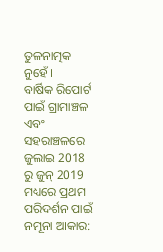ତୁଳନାତ୍ମକ ନୁହେଁ ।
ବାର୍ଷିକ ରିପୋର୍ଟ ପାଇଁ ଗ୍ରାମାଞ୍ଚଳ ଏବଂ ସହରାଞ୍ଚଳରେ ଜୁଲାଇ 2018 ରୁ ଜୁନ୍ 2019 ମଧ୍ୟରେ ପ୍ରଥମ ପରିଦର୍ଶନ ପାଇଁ ନମୂନା ଆକାର: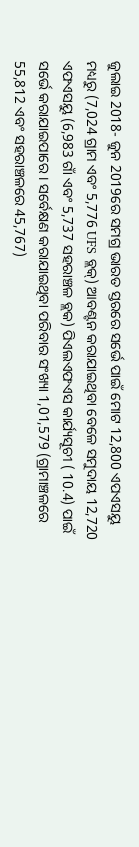ଜୁଲାଇ 2018- ଜୁନ 2019ରେ ସମଗ୍ର ଭାରତ ସ୍ତରରେ ସର୍ଭେ ପାଇଁ ମୋଟ 12,800 ଏପଏସୟୁ ମଧ୍ୟରୁ (7,024 ଗ୍ରାମ ଏବଂ 5,776 UFS ବ୍ଲକ୍) ଆବଣ୍ଟନ କରାଯାଇଥିବା ବେଳେ ସମୁଦାୟ 12,720 ଏଫଏସୟୁ (6,983 ଗାଁ ଏବଂ 5,737 ସହରାଞ୍ଚଳ ବ୍ଲକ) ପିଏଲଏଫଏସ କାର୍ଯ୍ୟସୂଚୀ ( 10.4) ପାଇଁ ସର୍ଭେ କରାଯାଇପାରେ । ସର୍ବେକ୍ଷଣ କରାଯାଇଥିବା ପରିବାର ସଂଖ୍ୟା 1,01,579 (ଗ୍ରାମାଞ୍ଚଳରେ 55,812 ଏବଂ ସହରାଞ୍ଚଳରେ 45,767)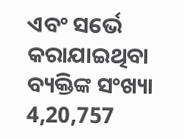ଏବଂ ସର୍ଭେ କରାଯାଇଥିବା ବ୍ୟକ୍ତିଙ୍କ ସଂଖ୍ୟା 4,20,757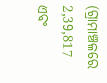(ଗ୍ରାମାଞ୍ଚଳରେ 2,39,817 ଏବଂ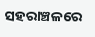ସହରାଞ୍ଚଳରେ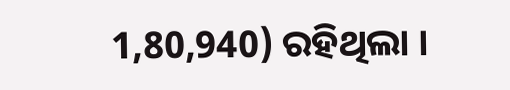1,80,940) ରହିଥିଲା ।